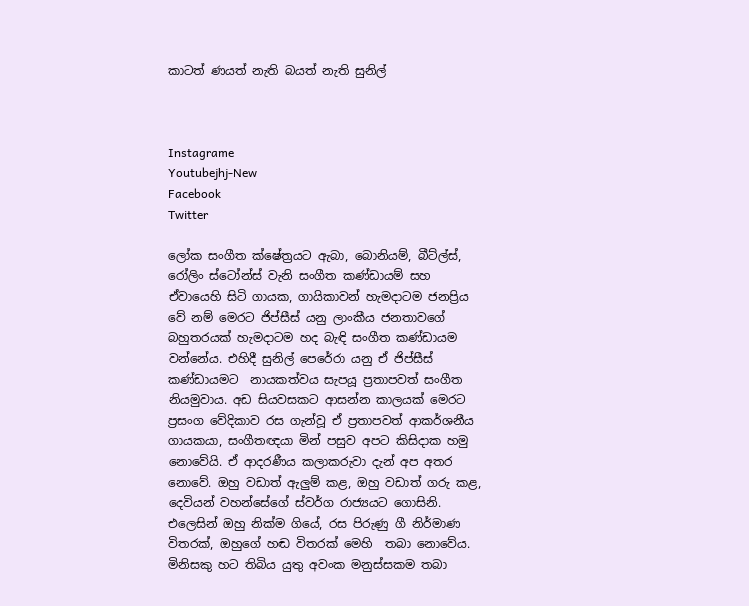කාටත් ණයත් නැති බයත් නැති සුනිල්



Instagrame
Youtubejhj-New
Facebook
Twitter

ලෝක සංගීත ක්ෂේත්‍රයට ඇබා, බොනියම්, බීට්ල්ස්, රෝලිං ස්ටෝන්ස් වැනි සංගීත කණ්ඩායම් සහ ඒවායෙහි සිටි ගායක, ගායිකාවන් හැමදාටම ජනප්‍රිය වේ නම් මෙරට ජිප්සීස් යනු ලාංකීය ජනතාවගේ බහුතරයක් හැමදාටම හද බැඳි සංගීත කණ්ඩායම වන්නේය. එහිදී සුනිල් පෙරේරා යනු ඒ ජිප්සීස් කණ්ඩායමට  නායකත්වය සැපයූ ප්‍රතාපවත් සංගීත නියමුවාය. අඩ සියවසකට ආසන්න කාලයක් මෙරට ප්‍රසංග වේදිකාව රස ගැන්වූ ඒ ප්‍රතාපවත් ආකර්ශනීය ගායකයා, සංගීතඥයා මින් පසුව අපට කිසිදාක හමු නොවේයි. ඒ ආදරණීය කලාකරුවා දැන් අප අතර නොවේ. ඔහු වඩාත් ඇලුම් කළ, ඔහු වඩාත් ගරු කළ, දෙවියන් වහන්සේගේ ස්වර්ග රාජ්‍යයට ගොසිනි. එලෙසින් ඔහු නික්ම ගියේ, රස පිරුණු ගී නිර්මාණ විතරක්, ඔහුගේ හඬ විතරක් මෙහි  තබා නොවේය. මිනිසකු හට තිබිය යුතු අවංක මනුස්සකම තබා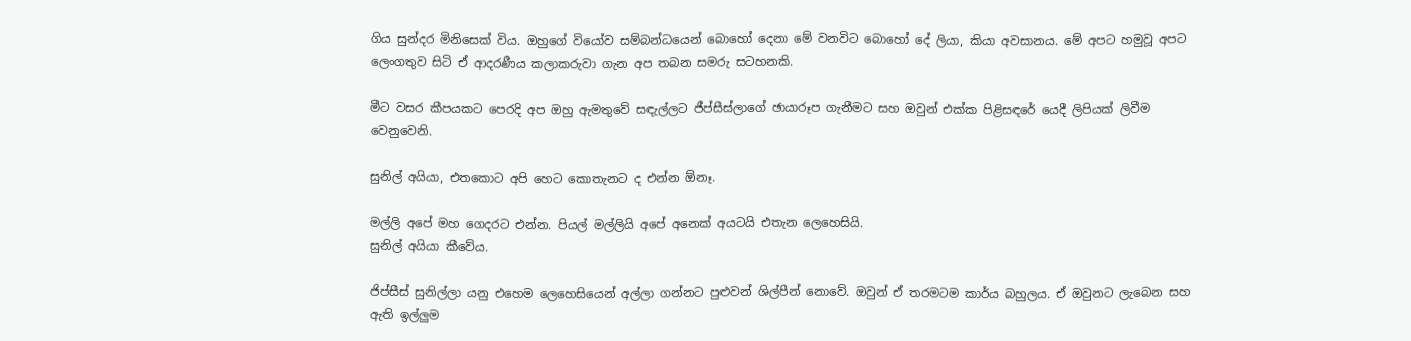ගිය සුන්දර මිනිසෙක් විය. ඔහුගේ වියෝව සම්බන්ධයෙන් බොහෝ දෙනා මේ වනවිට බොහෝ දේ ලියා, කියා අවසානය. මේ අපට හමුවූ අපට ලෙංගතුව සිටි ඒ ආදරණීය කලාකරුවා ගැන අප තබන සමරු සටහනකි.

මීට වසර කීපයකට පෙරදි අප ඔහු ඇමතුවේ සඳැල්ලට ජීප්සීස්ලාගේ ඡායාරූප ගැනීමට සහ ඔවුන් එක්ක පිළිසඳරේ යෙදී ලිපියක් ලිවීම වෙනුවෙනි.

සුනිල් අයියා, එතකොට අපි හෙට කොතැනට ද එන්න ඕනෑ.

මල්ලි අපේ මහ ගෙදරට එන්න. පියල් මල්ලියි අපේ අනෙක් අයටයි එතැන ලෙහෙසියි.
සුනිල් අයියා කීවේය.

ජිප්සීස් සුනිල්ලා යනු එහෙම ලෙහෙසියෙන් අල්ලා ගන්නට පුළුවන් ශිල්පීන් නොවේ. ඔවුන් ඒ තරමටම කාර්ය බහුලය. ඒ ඔවුනට ලැබෙන සහ ඇති ඉල්ලුම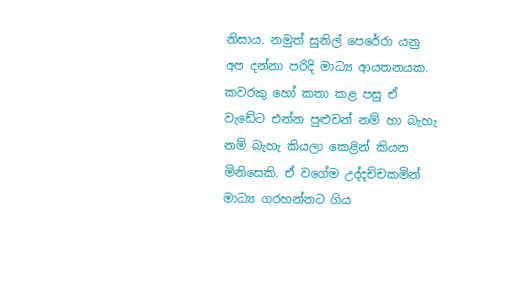නිසාය. නමුත් සුනිල් පෙරේරා යනු අප දන්නා පරිදි මාධ්‍ය ආයතනයක. කවරකු හෝ කතා කළ පසු ඒ වැඩේට එන්න පුළුවන් නම් හා බැහැ නම් බැහැ කියලා කෙළින් කියන මිනිසෙකි. ඒ වගේම උද්දච්චකමින් මාධ්‍ය ගරහන්නට ගිය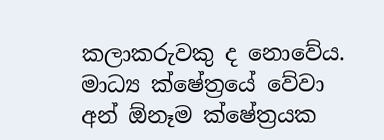කලාකරුවකු ද නොවේය. මාධ්‍ය ක්ෂේත්‍රයේ වේවා අන් ඕනෑම ක්ෂේත්‍රයක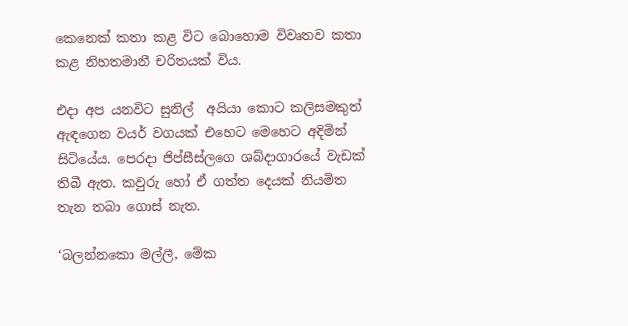කෙනෙක් කතා කළ විට බොහොම විවෘතව කතා කළ නිහතමානී චරිතයක් විය.

එදා අප යනවිට සුනිල්  අයියා කොට කලිසමකුත්  ඇඳගෙන වයර් වගයක් එහෙට මෙහෙට අදිමින් සිටියේය. පෙරදා ජිප්සීස්ලගෙ ශබ්දාගාරයේ වැඩක් තිබී ඇත. කවුරු හෝ ඒ ගත්ත දෙයක් නියමිත තැන තබා ගොස් නැත.

‘බලන්නකො මල්ලී, මේක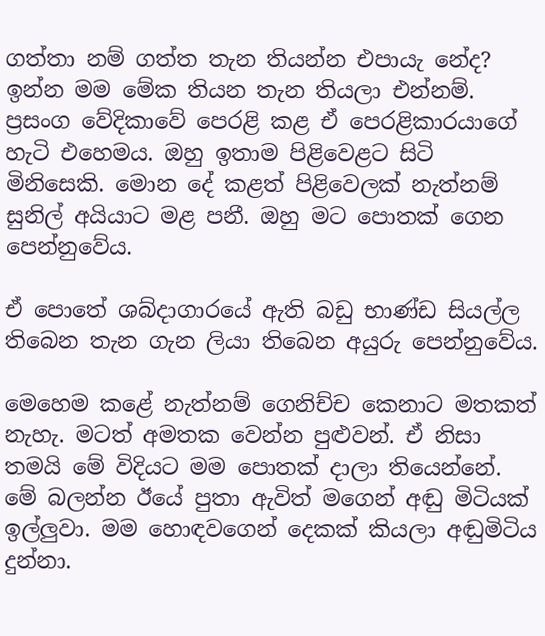ගත්තා නම් ගත්ත තැන තියන්න එපායැ නේද? ඉන්න මම මේක තියන තැන තියලා එන්නම්.
ප්‍රසංග වේදිකාවේ පෙරළි කළ ඒ පෙරළිකාරයාගේ හැටි එහෙමය. ඔහු ඉතාම පිළිවෙළට සිටි මිනිසෙකි. මොන දේ කළත් පිළිවෙලක් නැත්නම් සුනිල් අයියාට මළ පනී. ඔහු මට පොතක් ගෙන පෙන්නුවේය.

ඒ පොතේ ශබ්දාගාරයේ ඇති බඩු භාණ්ඩ සියල්ල තිබෙන තැන ගැන ලියා තිබෙන අයුරු පෙන්නුවේය.

මෙහෙම කළේ නැත්නම් ගෙනිච්ච කෙනාට මතකත් නැහැ. මටත් අමතක වෙන්න පුළුවන්. ඒ නිසා තමයි මේ විදියට මම පොතක් දාලා තියෙන්නේ. මේ බලන්න ඊයේ පුතා ඇවිත් මගෙන් අඬු මිටියක් ඉල්ලුවා. මම හොඳවගෙන් දෙකක් කියලා අඬුමිටිය දුන්නා.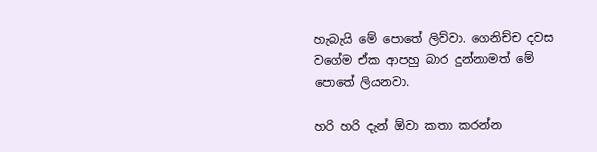හැබැයි මේ පොතේ ලිව්වා. ගෙනිච්ච දවස වගේම ඒක ආපහු බාර දුන්නාමත් මේ පොතේ ලියනවා.

හරි හරි දැන් ඕවා කතා කරන්න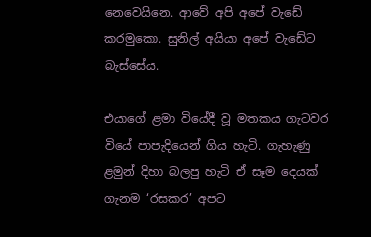නෙවෙයිනෙ. ආවේ අපි අපේ වැඩේ කරමුකො. සුනිල් අයියා අපේ වැඩේට බැස්සේය.

එයාගේ ළමා වියේදී වූ මතකය ගැටවර වියේ පාපැදියෙන් ගිය හැටි. ගැහැණු ළමුන් දිහා බලපු හැටි ඒ සෑම දෙයක් ගැනම ‘රසකර’ අපට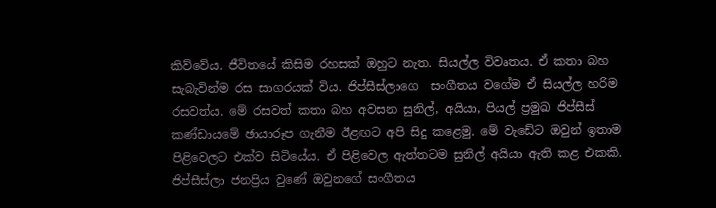කිව්වේය. ජීවිතයේ කිසිම රහසක් ඔහුට නැත. සියල්ල විවෘතය. ඒ කතා බහ සැබැවින්ම රස සාගරයක් විය. ජිප්සීස්ලාගෙ  සංගීතය වගේම ඒ සියල්ල හරිම රසවත්ය. මේ රසවත් කතා බහ අවසන සුනිල්, අයියා, පියල් ප්‍රමුඛ ජිප්සීස් කණ්ඩායමේ ඡායාරූප ගැනීම ඊළඟට අපි සිදු කළෙමු. මේ වැඩේට ඔවුන් ඉතාම පිළිවෙලට එක්ව සිටියේය. ඒ පිළිවෙල ඇත්තටම සුනිල් අයියා ඇති කළ එකකි. ජිප්සීස්ලා ජනප්‍රිය වුණේ ඔවුනගේ සංගීතය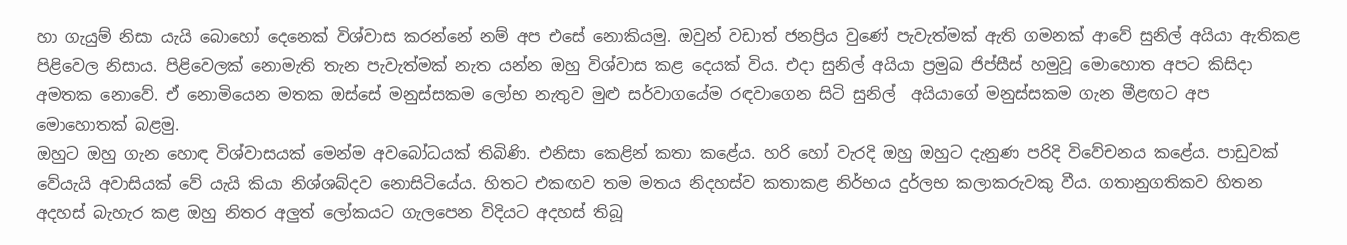හා ගැයුම් නිසා යැයි බොහෝ දෙනෙක් විශ්වාස කරන්නේ නම් අප එසේ නොකියමු. ඔවුන් වඩාත් ජනප්‍රිය වුණේ පැවැත්මක් ඇති ගමනක් ආවේ සුනිල් අයියා ඇතිකළ පිළිවෙල නිසාය. පිළිවෙලක් නොමැති තැන පැවැත්මක් නැත යන්න ඔහු විශ්වාස කළ දෙයක් විය. එදා සුනිල් අයියා ප්‍රමුඛ ජිප්සීස් හමුවූ මොහොත අපට කිසිදා අමතක නොවේ. ඒ නොමියෙන මතක ඔස්සේ මනුස්සකම ලෝභ නැතුව මුළු සර්වාගයේම රඳවාගෙන සිටි සුනිල්  අයියාගේ මනුස්සකම ගැන මීළඟට අප  මොහොතක් බළමු.
ඔහුට ඔහු ගැන හොඳ විශ්වාසයක් මෙන්ම අවබෝධයක් තිබිණි. එනිසා කෙළින් කතා කළේය. හරි හෝ වැරදි ඔහු ඔහුට දැනුණ පරිදි විවේචනය කළේය. පාඩුවක් වේයැයි අවාසියක් වේ යැයි කියා නිශ්ශබ්දව නොසිටියේය. හිතට එකඟව තම මතය නිදහස්ව කතාකළ නිර්භය දුර්ලභ කලාකරුවකු වීය. ගතානුගතිකව හිතන අදහස් බැහැර කළ ඔහු නිතර අලුත් ලෝකයට ගැලපෙන විදියට අදහස් තිබූ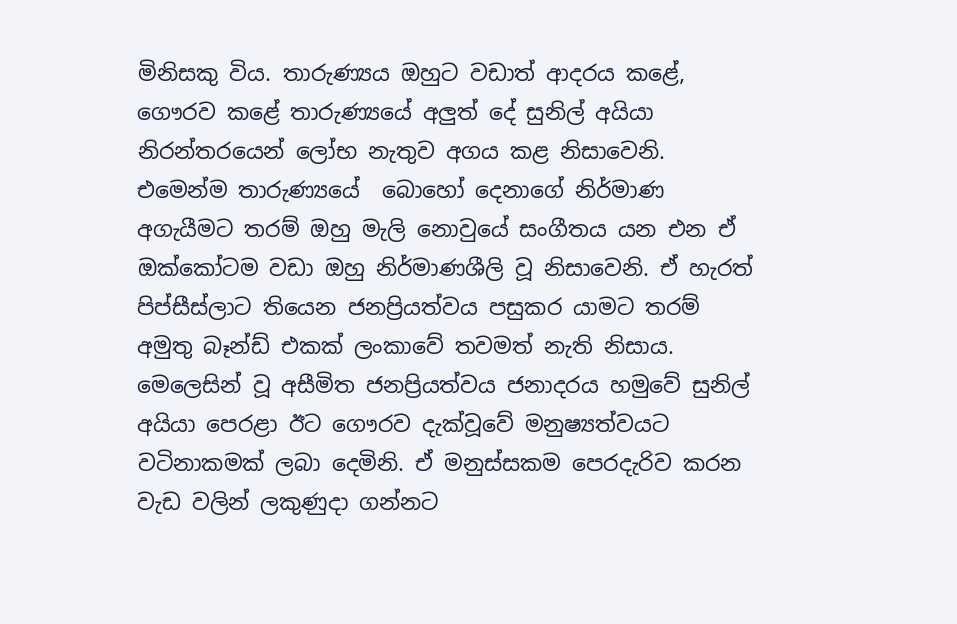මිනිසකු විය. තාරුණ්‍යය ඔහුට වඩාත් ආදරය කළේ, ගෞරව කළේ තාරුණ්‍යයේ අලුත් දේ සුනිල් අයියා නිරන්තරයෙන් ලෝභ නැතුව අගය කළ නිසාවෙනි. එමෙන්ම තාරුණ්‍යයේ  බොහෝ දෙනාගේ නිර්මාණ අගැයීමට තරම් ඔහු මැලි නොවුයේ සංගීතය යන එන ඒ ඔක්කෝටම වඩා ඔහු නිර්මාණශීලි වූ නිසාවෙනි. ඒ හැරත් පිප්සීස්ලාට තියෙන ජනප්‍රියත්වය පසුකර යාමට තරම් අමුතු බෑන්ඩ් එකක් ලංකාවේ තවමත් නැති නිසාය. මෙලෙසින් වූ අසීමිත ජනප්‍රියත්වය ජනාදරය හමුවේ සුනිල් අයියා පෙරළා ඊට ගෞරව දැක්වූවේ මනුෂ්‍යත්වයට වටිනාකමක් ලබා දෙමිනි. ඒ මනුස්සකම පෙරදැරිව කරන වැඩ වලින් ලකුණුදා ගන්නට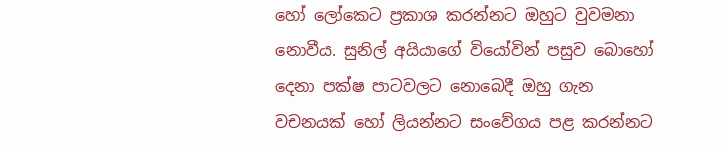හෝ ලෝකෙට ප්‍රකාශ කරන්නට ඔහුට වුවමනා නොවීය. සුනිල් අයියාගේ වියෝවින් පසුව බොහෝ දෙනා පක්ෂ පාටවලට නොබෙදී ඔහු ගැන වචනයක් හෝ ලියන්නට සංවේගය පළ කරන්නට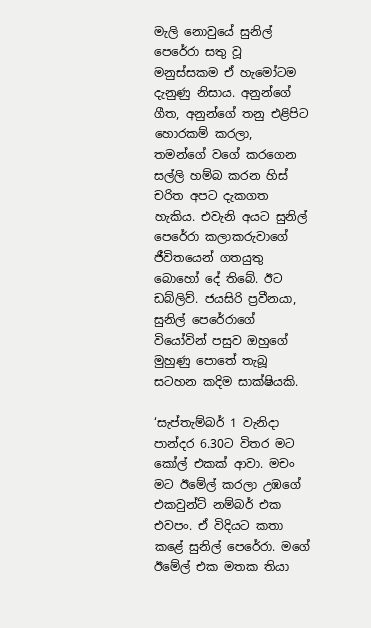මැලි නොවුයේ සුනිල් පෙරේරා සතු වූ මනුස්සකම ඒ හැමෝටම දැනුණු නිසාය. අනුන්ගේ ගීත, අනුන්ගේ තනු එළිපිට හොරකම් කරලා, තමන්ගේ වගේ කරගෙන සල්ලි හම්බ කරන හිස් චරිත අපට දැකගත හැකිය. එවැනි අයට සුනිල් පෙරේරා කලාකරුවාගේ ජීවිතයෙන් ගතයුතු බොහෝ දේ තිබේ. ඊට ඩබ්ලිව්. ජයසිරි ප්‍රවීනයා, සුනිල් පෙරේරාගේ වියෝවින් පසුව ඔහුගේ මුහුණු පොතේ තැබූ සටහන කදිම සාක්ෂියකි.

‘සැප්තැම්බර් 1 වැනිදා පාන්දර 6.30ට විතර මට කෝල් එකක් ආවා. මචං මට ඊමේල් කරලා උඹගේ එකවුන්ට් නම්බර් එක එවපං. ඒ විදියට කතා කළේ සුනිල් පෙරේරා. මගේ ඊමේල් එක මතක තියා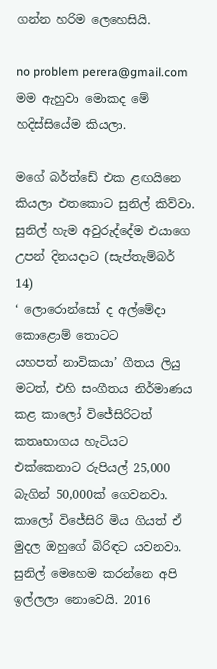ගන්න හරිම ලෙහෙසියි.

no problem perera@gmail.com මම ඇහුවා මොකද මේ හදිස්සියේම කියලා.

මගේ බර්ත්ඩේ එක ළඟයිනෙ කියලා එතකොට සුනිල් කිව්වා. සුනිල් හැම අවුරුද්දේම එයාගෙ උපන් දිනයදාට (සැප්තැම්බර් 14)
‘ ලොරොන්සෝ ද අල්මේදා
කොළොම් තොටට
යහපත් නාවිකයා’ ගීතය ලියු මටත්, එහි සංගීතය නිර්මාණය කළ කාලෝ විජේසිරිටත් කතෘභාගය හැටියට එක්කෙනාට රුපියල් 25,000 බැගින් 50,000ක් ගෙවනවා. කාලෝ විජේසිරි මිය ගියත් ඒ මුදල ඔහුගේ බිරිඳට යවනවා. සුනිල් මෙහෙම කරන්නෙ අපි ඉල්ලලා නොවෙයි. 2016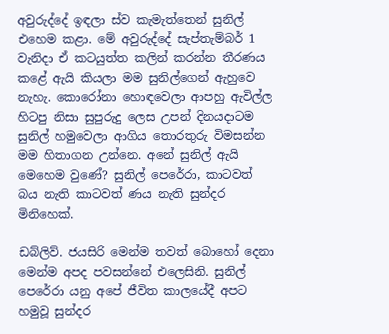අවුරුද්දේ ඉඳලා ස්ව කැමැත්තෙන් සුනිල් එහෙම කළා. මේ අවුරුද්දේ සැප්තැම්බර් 1 වැනිදා ඒ කටයුත්ත කලින් කරන්න තීරණය කළේ ඇයි කියලා මම සුනිල්ගෙන් ඇහුවෙ නැහැ. කොරෝනා හොඳවෙලා ආපහු ඇවිල්ල හිටපු නිසා සුපුරුදු ලෙස උපන් දිනයදාටම සුනිල් හමුවෙලා ආගිය තොරතුරු විමසන්න මම හිතාගන උන්නෙ. අනේ සුනිල් ඇයි මෙහෙම වුණේ? සුනිල් පෙරේරා, කාටවත් බය නැති කාටවත් ණය නැති සුන්දර මිනිහෙක්.

ඩබ්ලිව්. ජයසිරි මෙන්ම තවත් බොහෝ දෙනා මෙන්ම අපද පවසන්නේ එලෙසිනි. සුනිල් පෙරේරා යනු අපේ ජීවිත කාලයේදී අපට හමුවූ සුන්දර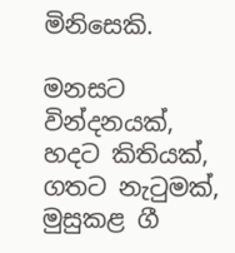මිනිසෙකි.

මනසට වින්දනයක්, හදට කිතියක්, ගතට නැටුමක්, මුසුකළ ගී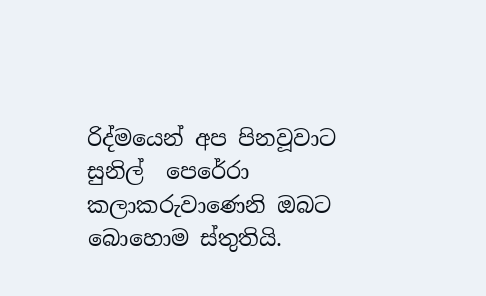රිද්මයෙන් අප පිනවූවාට සුනිල්  පෙරේරා කලාකරුවාණෙනි ඔබට බොහොම ස්තුතියි.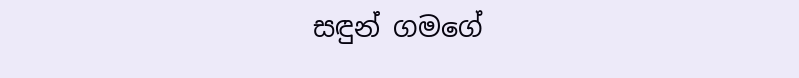සඳුන් ගමගේ